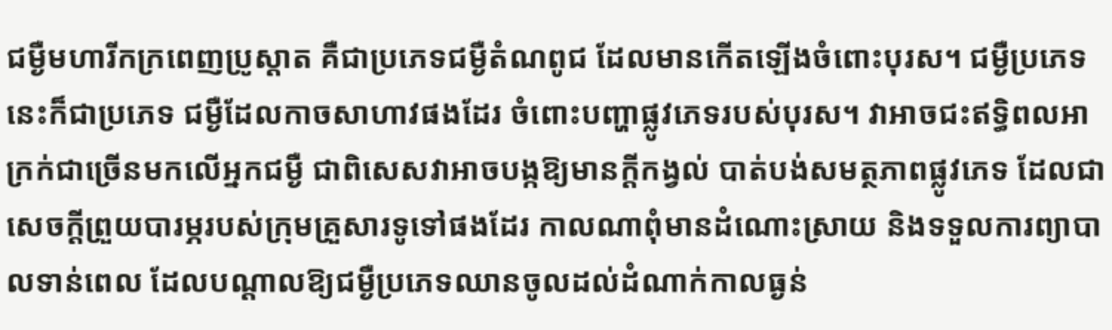ជម្ងឺមហារីកក្រពេញប្រូស្ដាត គឺជាប្រភេទជម្ងឺតំណពូជ ដែលមានកើតឡើងចំពោះបុរស។ ជម្ងឺប្រភេទនេះក៏ជាប្រភេទ ជម្ងឺដែលកាចសាហាវផងដែរ ចំពោះបញ្ហាផ្លូវភេទរបស់បុរស។ វាអាចជះឥទ្ធិពលអាក្រក់ជាច្រើនមកលើអ្នកជម្ងឺ ជាពិសេសវាអាចបង្កឱ្យមានក្ដីកង្វល់ បាត់បង់សមត្ថភាពផ្លូវភេទ ដែលជាសេចក្ដីព្រួយបារម្ភរបស់ក្រុមគ្រួសារទូទៅផងដែរ កាលណាពុំមានដំណោះស្រាយ និងទទួលការព្យាបាលទាន់ពេល ដែលបណ្ដាលឱ្យជម្ងឺប្រភេទឈានចូលដល់ដំណាក់កាលធ្ងន់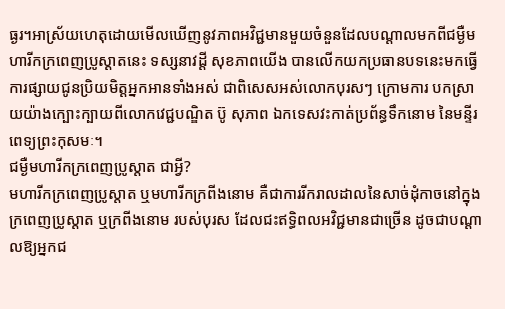ធ្ងរ។អាស្រ័យហេតុដោយមើលឃើញនូវភាពអវិជ្ជមានមួយចំនួនដែលបណ្ដាលមកពីជម្ងឺមហារីកក្រពេញប្រូស្ដាតនេះ ទស្សនាវដ្ដី សុខភាពយើង បានលើកយកប្រធានបទនេះមកធ្វើការផ្សាយជូនប្រិយមិត្ដអ្នកអានទាំងអស់ ជាពិសេសអស់លោកបុរសៗ ក្រោមការ បកស្រាយយ៉ាងក្បោះក្បាយពីលោកវេជ្ជបណ្ឌិត ប៊ូ សុភាព ឯកទេសវះកាត់ប្រព័ន្ធទឹកនោម នៃមន្ទីរពេទ្យព្រះកុសមៈ។
ជម្ងឺមហារីកក្រពេញប្រូស្ដាត ជាអ្វី?
មហារីកក្រពេញប្រូស្ដាត ឬមហារីកក្រពីងនោម គឺជាការរីករាលដាលនៃសាច់ដុំកាចនៅក្នុងក្រពេញប្រូស្ដាត ឬក្រពីងនោម របស់បុរស ដែលជះឥទ្ធិពលអវិជ្ជមានជាច្រើន ដូចជាបណ្ដាលឱ្យអ្នកជ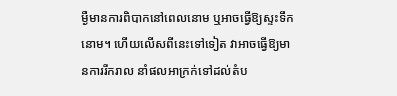ម្ងឺមានការពិបាកនៅពេលនោម ឬអាចធ្វើឱ្យស្ទះទឹកនោម។ ហើយលើសពីនេះទៅទៀត វាអាចធ្វើឱ្យមានការរីករាល នាំផលអាក្រក់ទៅដល់តំប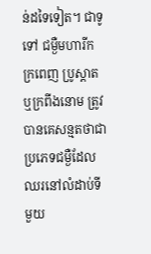ន់ដទៃទៀត។ ជាទូទៅ ជម្ងឺមហារីកក្រពេញ ប្រូស្ដាត ឬក្រពីងនោម ត្រូវបានគេសន្មតថាជាប្រភេទជម្ងឺដែលឈរនៅលំដាប់ទីមួយ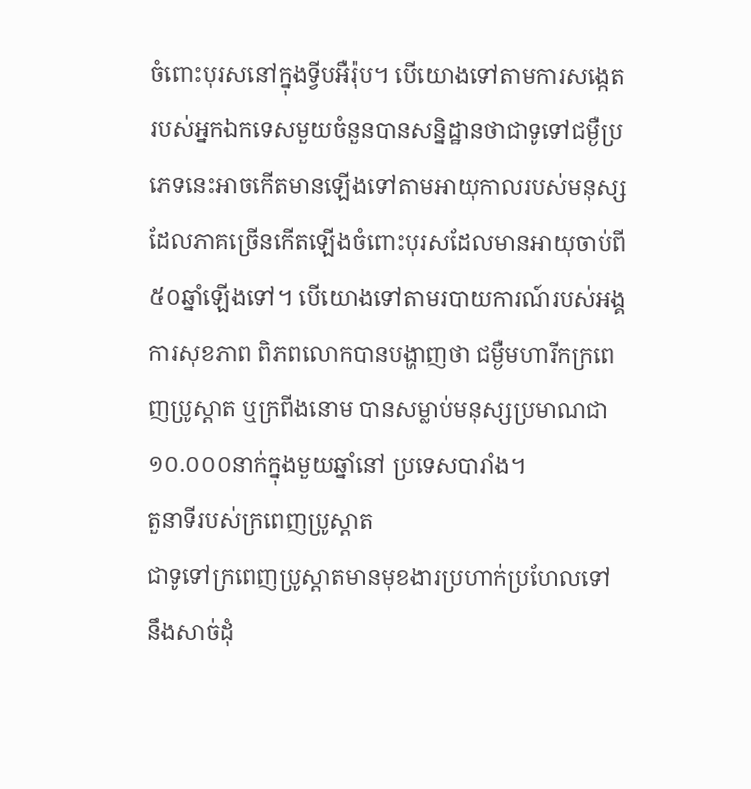ចំពោះបុរសនៅក្នុងទ្វីបអឺរ៉ុប។ បើយោងទៅតាមការសង្កេតរបស់អ្នកឯកទេសមួយចំនួនបានសន្និដ្ឋានថាជាទូទៅជម្ងឺប្រភេទនេះអាចកើតមានឡើងទៅតាមអាយុកាលរបស់មនុស្សដែលភាគច្រើនកើតឡើងចំពោះបុរសដែលមានអាយុចាប់ពី៥០ឆ្នាំឡើងទៅ។ បើយោងទៅតាមរបាយការណ៍របស់អង្គការសុខភាព ពិភពលោកបានបង្ហាញថា ជម្ងឺមហារីកក្រពេញប្រូស្ដាត ឬក្រពីងនោម បានសម្លាប់មនុស្សប្រមាណជា១០.០០០នាក់ក្នុងមួយឆ្នាំនៅ ប្រទេសបារាំង។
តួនាទីរបស់ក្រពេញប្រូស្ដាត
ជាទូទៅក្រពេញប្រូស្ដាតមានមុខងារប្រហាក់ប្រហែលទៅនឹងសាច់ដុំ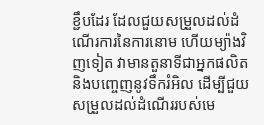ខ្ជឹបដែរ ដែលជួយសម្រួលដល់ដំណើរការនៃការនោម ហើយម្យ៉ាងវិញទៀត វាមានតួនាទីជាអ្នកផលិត និងបញ្ចេញនូវទឹករំអិល ដើម្បីជួយសម្រួលដល់ដំណើររបស់មេ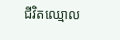ជីវិតឈ្មោល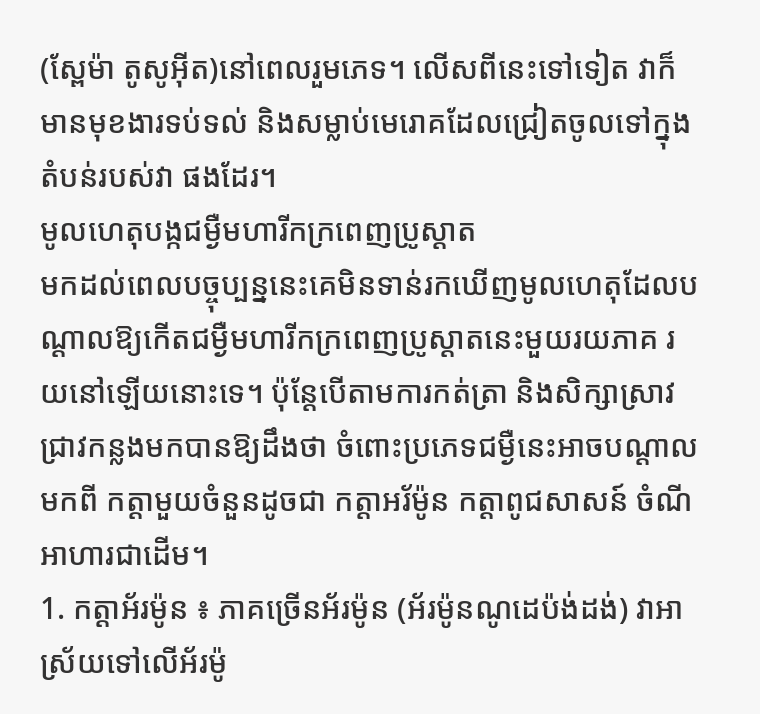(ស្ពែម៉ា តូសូអ៊ីត)នៅពេលរួមភេទ។ លើសពីនេះទៅទៀត វាក៏មានមុខងារទប់ទល់ និងសម្លាប់មេរោគដែលជ្រៀតចូលទៅក្នុងតំបន់របស់វា ផងដែរ។
មូលហេតុបង្កជម្ងឺមហារីកក្រពេញប្រូស្ដាត
មកដល់ពេលបច្ចុប្បន្ននេះគេមិនទាន់រកឃើញមូលហេតុដែលបណ្ដាលឱ្យកើតជម្ងឺមហារីកក្រពេញប្រូស្ដាតនេះមួយរយភាគ រយនៅឡើយនោះទេ។ ប៉ុន្ដែបើតាមការកត់ត្រា និងសិក្សាស្រាវជ្រាវកន្លងមកបានឱ្យដឹងថា ចំពោះប្រភេទជម្ងឺនេះអាចបណ្ដាលមកពី កត្ដាមួយចំនួនដូចជា កត្ដាអរ័ម៉ូន កត្ដាពូជសាសន៍ ចំណីអាហារជាដើម។
1. កត្ដាអ័រម៉ូន ៖ ភាគច្រើនអ័រម៉ូន (អ័រម៉ូនណូដេប៉ង់ដង់) វាអាស្រ័យទៅលើអ័រម៉ូ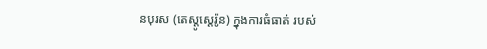នបុរស (តេស្ដូស្ដេរ៉ូន) ក្នុងការធំធាត់ របស់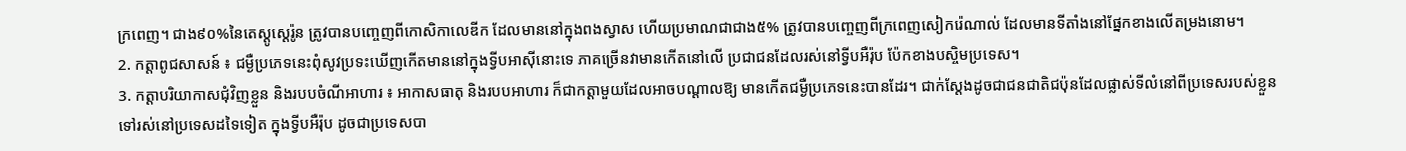ក្រពេញ។ ជាង៩០%នៃតេស្ដូស្ដេរ៉ូន ត្រូវបានបញ្ចេញពីកោសិកាលេឌីក ដែលមាននៅក្នុងពងស្វាស ហើយប្រមាណជាជាង៥% ត្រូវបានបញ្ចេញពីក្រពេញសៀករ៉េណាល់ ដែលមានទីតាំងនៅផ្នែកខាងលើតម្រងនោម។
2. កត្ដាពូជសាសន៍ ៖ ជម្ងឺប្រភេទនេះពុំសូវប្រទះឃើញកើតមាននៅក្នុងទ្វីបអាស៊ីនោះទេ ភាគច្រើនវាមានកើតនៅលើ ប្រជាជនដែលរស់នៅទ្វីបអឺរ៉ុប ប៉ែកខាងបស្ចិមប្រទេស។
3. កត្ដាបរិយាកាសជុំវិញខ្លួន និងរបបចំណីអាហារ ៖ អាកាសធាតុ និងរបបអាហារ ក៏ជាកត្ដាមួយដែលអាចបណ្ដាលឱ្យ មានកើតជម្ងឺប្រភេទនេះបានដែរ។ ជាក់ស្ដែងដូចជាជនជាតិជប៉ុនដែលផ្លាស់ទីលំនៅពីប្រទេសរបស់ខ្លួនទៅរស់នៅប្រទេសដទៃទៀត ក្នុងទ្វីបអឺរ៉ុប ដូចជាប្រទេសបា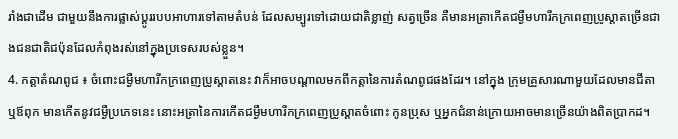រាំងជាដើម ជាមួយនឹងការផ្លាស់ប្ដូររបបអាហារទៅតាមតំបន់ ដែលសម្បូរទៅដោយជាតិខ្លាញ់ សត្វច្រើន គឺមានអត្រាកើតជម្ងឺមហារីកក្រពេញប្រូស្ដាតច្រើនជាងជនជាតិជប៉ុនដែលកំពុងរស់នៅក្នុងប្រទេសរបស់ខ្លួន។
4. កត្ដាតំណពូជ ៖ ចំពោះជម្ងឺមហារីកក្រពេញប្រូស្ដាតនេះ វាក៏អាចបណ្ដាលមកពីកត្ដានៃការតំណពូជផងដែរ។ នៅក្នុង ក្រុមគ្រួសារណាមួយដែលមានជីតា ឬឪពុក មានកើតនូវជម្ងឺប្រភេទនេះ នោះអត្រានៃការកើតជម្ងឺមហារីកក្រពេញប្រូស្ដាតចំពោះ កូនប្រុស ឬអ្នកជំនាន់ក្រោយអាចមានច្រើនយ៉ាងពិតប្រាកដ។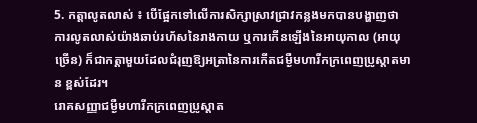5. កត្ដាលូតលាស់ ៖ បើផ្អែកទៅលើការសិក្សាស្រាវជ្រាវកន្លងមកបានបង្ហាញថា ការលូតលាស់យ៉ាងឆាប់រហ័សនៃរាងកាយ ឬការកើនឡើងនៃអាយុកាល (អាយុច្រើន) ក៏ជាកត្ដាមួយដែលជំរុញឱ្យអត្រានៃការកើតជម្ងឺមហារីកក្រពេញប្រូស្ដាតមាន ខ្ពស់ដែរ។
រោគសញ្ញាជម្ងឺមហារីកក្រពេញប្រូស្ដាត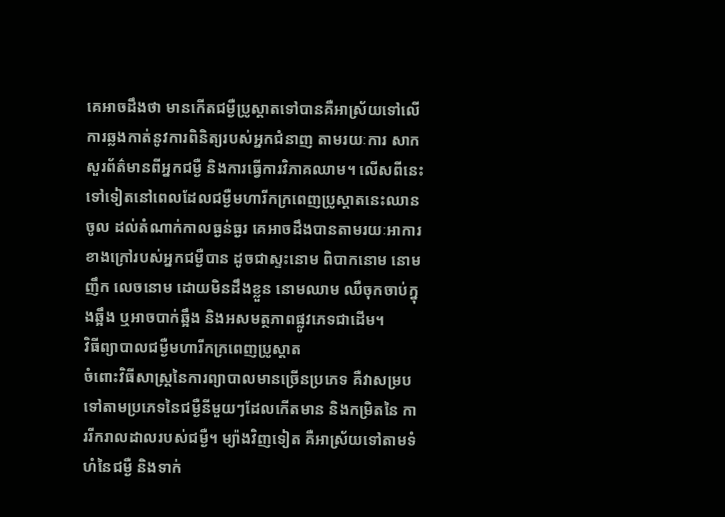គេអាចដឹងថា មានកើតជម្ងឺប្រូស្ដាតទៅបានគឺអាស្រ័យទៅលើការឆ្លងកាត់នូវការពិនិត្យរបស់អ្នកជំនាញ តាមរយៈការ សាកសួរព័ត៌មានពីអ្នកជម្ងឺ និងការធ្វើការវិភាគឈាម។ លើសពីនេះទៅទៀតនៅពេលដែលជម្ងឺមហារីកក្រពេញប្រូស្ដាតនេះឈានចូល ដល់តំណាក់កាលធ្ងន់ធ្ងរ គេអាចដឹងបានតាមរយៈអាការខាងក្រៅរបស់អ្នកជម្ងឺបាន ដូចជាស្ទះនោម ពិបាកនោម នោមញឹក លេចនោម ដោយមិនដឹងខ្លួន នោមឈាម ឈឺចុកចាប់ក្នុងឆ្អឹង ឬអាចបាក់ឆ្អឹង និងអសមត្ថភាពផ្លូវភេទជាដើម។
វិធីព្យាបាលជម្ងឺមហារីកក្រពេញប្រូស្ដាត
ចំពោះវិធីសាស្ដ្រនៃការព្យាបាលមានច្រើនប្រភេទ គឺវាសម្របទៅតាមប្រភេទនៃជម្ងឺនីមួយៗដែលកើតមាន និងកម្រិតនៃ ការរីករាលដាលរបស់ជម្ងឺ។ ម្យ៉ាងវិញទៀត គឺអាស្រ័យទៅតាមទំហំនៃជម្ងឺ និងទាក់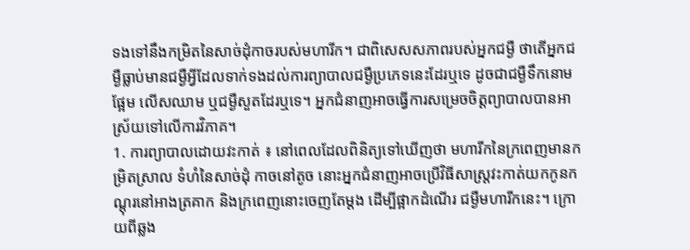ទងទៅនឹងកម្រិតនៃសាច់ដុំកាចរបស់មហារីក។ ជាពិសេសសភាពរបស់អ្នកជម្ងឺ ថាតើអ្នកជម្ងឺធ្លាប់មានជម្ងឺអ្វីដែលទាក់ទងដល់ការព្យាបាលជម្ងឺប្រភេទនេះដែរឬទេ ដូចជាជម្ងឺទឹកនោមផ្អែម លើសឈាម ឬជម្ងឺសួតដែរឬទេ។ អ្នកជំនាញអាចធ្វើការសម្រេចចិត្ដព្យាបាលបានអាស្រ័យទៅលើការវិភាគ។
1. ការព្យាបាលដោយវះកាត់ ៖ នៅពេលដែលពិនិត្យទៅឃើញថា មហារីកនៃក្រពេញមានកម្រិតស្រាល ទំហំនៃសាច់ដុំ កាចនៅតូច នោះអ្នកជំនាញអាចប្រើវិធីសាស្ដ្រវះកាត់យកកូនកណ្ដុរនៅអាងត្រគាក និងក្រពេញនោះចេញតែម្ដង ដើម្បីផ្អាកដំណើរ ជម្ងឺមហារីកនេះ។ ក្រោយពីឆ្លង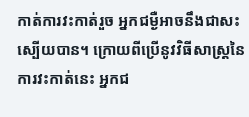កាត់ការវះកាត់រួច អ្នកជម្ងឺអាចនឹងជាសះស្បើយបាន។ ក្រោយពីប្រើនូវវិធីសាស្ដ្រនៃការវះកាត់នេះ អ្នកជ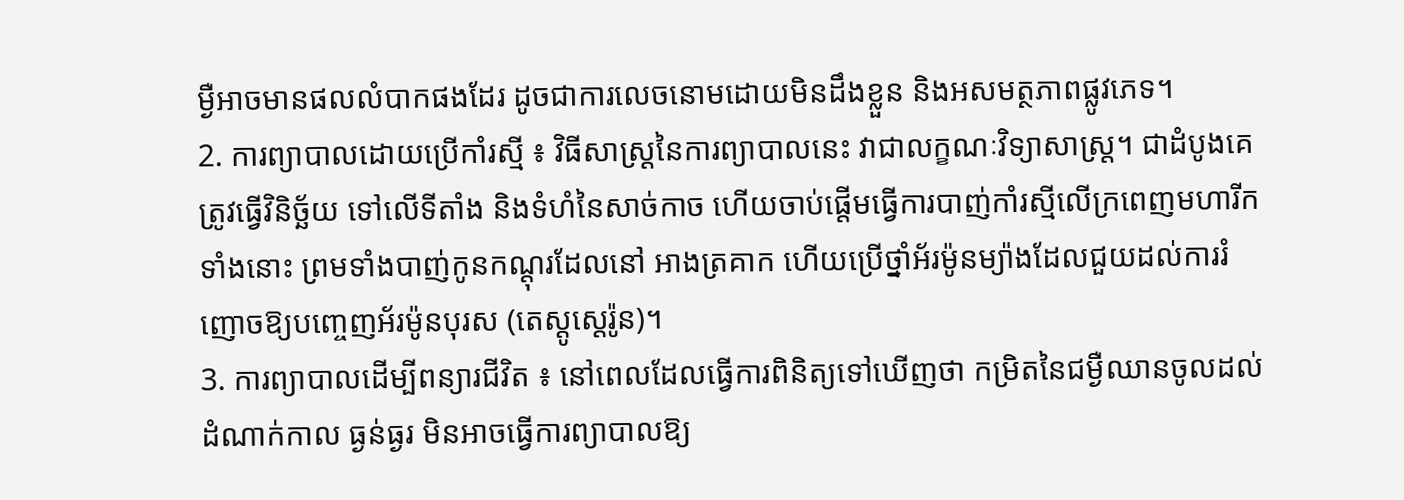ម្ងឺអាចមានផលលំបាកផងដែរ ដូចជាការលេចនោមដោយមិនដឹងខ្លួន និងអសមត្ថភាពផ្លូវភេទ។
2. ការព្យាបាលដោយប្រើកាំរស្មី ៖ វិធីសាស្ដ្រនៃការព្យាបាលនេះ វាជាលក្ខណៈវិទ្យាសាស្ដ្រ។ ជាដំបូងគេត្រូវធ្វើវិនិច្ឆ័យ ទៅលើទីតាំង និងទំហំនៃសាច់កាច ហើយចាប់ផ្ដើមធ្វើការបាញ់កាំរស្មីលើក្រពេញមហារីកទាំងនោះ ព្រមទាំងបាញ់កូនកណ្ដុរដែលនៅ អាងត្រគាក ហើយប្រើថ្នាំអ័រម៉ូនម្យ៉ាងដែលជួយដល់ការរំញោចឱ្យបញ្ចេញអ័រម៉ូនបុរស (តេស្ដូស្ដេរ៉ូន)។
3. ការព្យាបាលដើម្បីពន្យារជីវិត ៖ នៅពេលដែលធ្វើការពិនិត្យទៅឃើញថា កម្រិតនៃជម្ងឺឈានចូលដល់ដំណាក់កាល ធ្ងន់ធ្ងរ មិនអាចធ្វើការព្យាបាលឱ្យ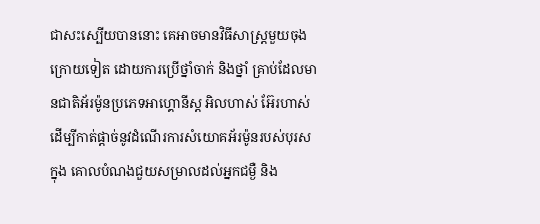ជាសះស្បើយបាននោះ គេអាចមានវិធីសាស្ដ្រមួយចុងក្រោយទៀត ដោយការប្រើថ្នាំចាក់ និងថ្នាំ គ្រាប់ដែលមានជាតិអ័រម៉ូនប្រភេទអាហ្គោនីស្ដ អិលហាស់ អ៊ែរហាស់ ដើម្បីកាត់ផ្ដាច់នូវដំណើរការសំយោគអ័រម៉ូនរបស់បុរស ក្នុង គោលបំណងជួយសម្រាលដល់អ្នកជម្ងឺ និង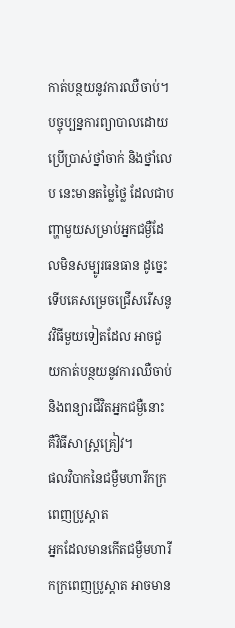កាត់បន្ថយនូវការឈឺចាប់។ បច្ចុប្បន្នការព្យាបាលដោយប្រើប្រាស់ថ្នាំចាក់ និងថ្នាំលេប នេះមានតម្លៃថ្លៃ ដែលជាបញ្ហាមួយសម្រាប់អ្នកជម្ងឺដែលមិនសម្បូរធនធាន ដូច្នេះទើបគេសម្រេចជ្រើសរើសនូវវិធីមួយទៀតដែល អាចជួយកាត់បន្ថយនូវការឈឺចាប់ និងពន្យារជីវិតអ្នកជម្ងឺនោះ គឺវិធីសាស្ដ្រគ្រៀវ។
ផលវិបាកនៃជម្ងឺមហារីកក្រពេញប្រូស្ដាត
អ្នកដែលមានកើតជម្ងឺមហារីកក្រពេញប្រូស្ដាត អាចមាន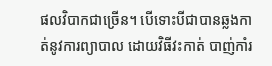ផលវិបាកជាច្រើន។ បើទោះបីជាបានឆ្លងកាត់នូវការព្យាបាល ដោយវិធីវះកាត់ បាញ់កាំរ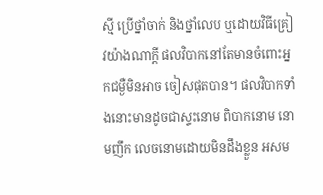ស្មី ប្រើថ្នាំចាក់ និងថ្នាំលេប ឬដោយវិធីគ្រៀវយ៉ាងណាក្ដី ផលវិបាកនៅតែមានចំពោះអ្នកជម្ងឺមិនអាច ចៀសផុតបាន។ ផលវិបាកទាំងនោះមានដូចជាស្ទះនោម ពិបាកនោម នោមញឹក លេចនោមដោយមិនដឹងខ្លួន អសម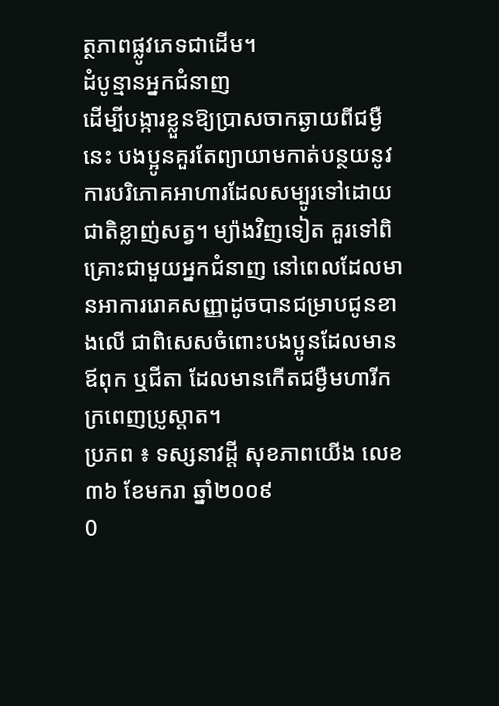ត្ថភាពផ្លូវភេទជាដើម។
ដំបូន្មានអ្នកជំនាញ
ដើម្បីបង្ការខ្លួនឱ្យប្រាសចាកឆ្ងាយពីជម្ងឺនេះ បងប្អូនគួរតែព្យាយាមកាត់បន្ថយនូវការបរិភោគអាហារដែលសម្បូរទៅដោយ ជាតិខ្លាញ់សត្វ។ ម្យ៉ាងវិញទៀត គួរទៅពិគ្រោះជាមួយអ្នកជំនាញ នៅពេលដែលមានអាការរោគសញ្ញាដូចបានជម្រាបជូនខាងលើ ជាពិសេសចំពោះបងប្អូនដែលមានឪពុក ឬជីតា ដែលមានកើតជម្ងឺមហារីកក្រពេញប្រូស្ដាត។
ប្រភព ៖ ទស្សនាវដ្តី សុខភាពយើង លេខ៣៦ ខែមករា ឆ្នាំ២០០៩
0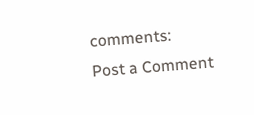comments:
Post a Comment